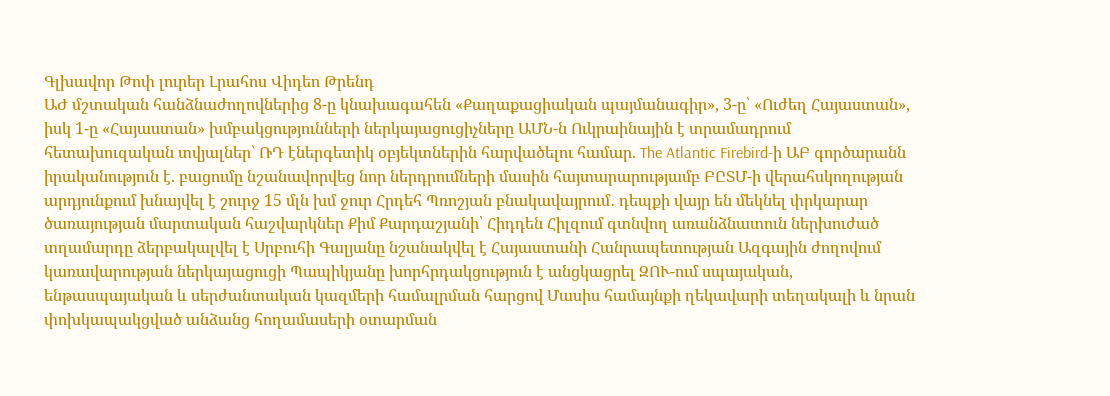Գլխավոր Թոփ լուրեր Լրահոս Վիդեո Թրենդ
ԱԺ մշտական հանձնաժողովներից 8-ը կնախագահեն «Քաղաքացիական պայմանագիր», 3-ը՝ «Ուժեղ Հայաստան», իսկ 1-ը «Հայաստան» խմբակցությունների ներկայացուցիչները ԱՄՆ-ն Ուկրաինային է տրամադրում հետախուզական տվյալներ՝ ՌԴ էներգետիկ օբյեկտներին հարվածելու համար. The Atlantic Firebird-ի ԱԲ գործարանն իրականություն է. բացումը նշանավորվեց նոր ներդրումների մասին հայտարարությամբ ԲԸՏՄ-ի վերահսկողության արդյունքում խնայվել է շուրջ 15 մլն խմ ջուր Հրդեհ Պռոշյան բնակավայրում․ դեպքի վայր են մեկնել փրկարար ծառայության մարտական հաշվարկներ Քիմ Քարդաշյանի՝ Հիդդեն Հիլզում գտնվող առանձնատուն ներխուժած տղամարդը ձերբակալվել է Սրբուհի Գալյանը նշանակվել է Հայաստանի Հանրապետության Ազգային ժողովում կառավարության ներկայացուցի Պապիկյանը խորհրդակցություն է անցկացրել ԶՈՒ-ում սպայական, ենթասպայական և սերժանտական կազմերի համալրման հարցով Մասիս համայնքի ղեկավարի տեղակալի և նրան փոխկապակցված անձանց հողամասերի օտարման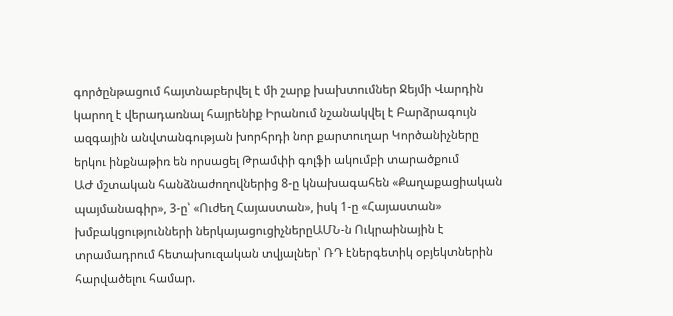գործընթացում հայտնաբերվել է մի շարք խախտումներ Ջեյմի Վարդին կարող է վերադառնալ հայրենիք Իրանում նշանակվել է Բարձրագույն ազգային անվտանգության խորհրդի նոր քարտուղար Կործանիչները երկու ինքնաթիռ են որսացել Թրամփի գոլֆի ակումբի տարածքում
ԱԺ մշտական հանձնաժողովներից 8-ը կնախագահեն «Քաղաքացիական պայմանագիր», 3-ը՝ «Ուժեղ Հայաստան», իսկ 1-ը «Հայաստան» խմբակցությունների ներկայացուցիչներըԱՄՆ-ն Ուկրաինային է տրամադրում հետախուզական տվյալներ՝ ՌԴ էներգետիկ օբյեկտներին հարվածելու համար.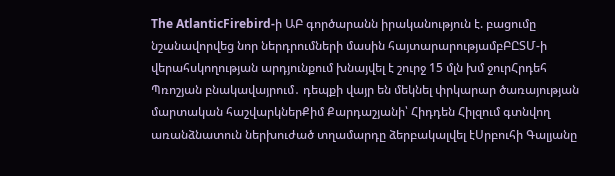The AtlanticFirebird-ի ԱԲ գործարանն իրականություն է. բացումը նշանավորվեց նոր ներդրումների մասին հայտարարությամբԲԸՏՄ-ի վերահսկողության արդյունքում խնայվել է շուրջ 15 մլն խմ ջուրՀրդեհ Պռոշյան բնակավայրում․ դեպքի վայր են մեկնել փրկարար ծառայության մարտական հաշվարկներՔիմ Քարդաշյանի՝ Հիդդեն Հիլզում գտնվող առանձնատուն ներխուժած տղամարդը ձերբակալվել էՍրբուհի Գալյանը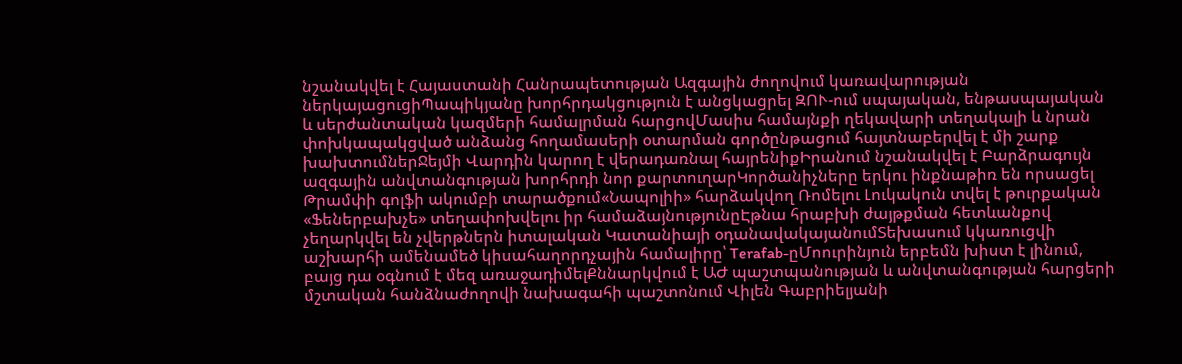նշանակվել է Հայաստանի Հանրապետության Ազգային ժողովում կառավարության ներկայացուցիՊապիկյանը խորհրդակցություն է անցկացրել ԶՈՒ-ում սպայական, ենթասպայական և սերժանտական կազմերի համալրման հարցովՄասիս համայնքի ղեկավարի տեղակալի և նրան փոխկապակցված անձանց հողամասերի օտարման գործընթացում հայտնաբերվել է մի շարք խախտումներՋեյմի Վարդին կարող է վերադառնալ հայրենիքԻրանում նշանակվել է Բարձրագույն ազգային անվտանգության խորհրդի նոր քարտուղարԿործանիչները երկու ինքնաթիռ են որսացել Թրամփի գոլֆի ակումբի տարածքում«Նապոլիի» հարձակվող Ռոմելու Լուկակուն տվել է թուրքական «Ֆեներբախչե» տեղափոխվելու իր համաձայնությունըԷթնա հրաբխի ժայթքման հետևանքով չեղարկվել են չվերթներն իտալական Կատանիայի օդանավակայանումՏեխասում կկառուցվի աշխարհի ամենամեծ կիսահաղորդչային համալիրը՝ Terafab-ըՄոուրինյուն երբեմն խիստ է լինում, բայց դա օգնում է մեզ առաջադիմելՔննարկվում է ԱԺ պաշտպանության և անվտանգության հարցերի մշտական հանձնաժողովի նախագահի պաշտոնում Վիլեն Գաբրիելյանի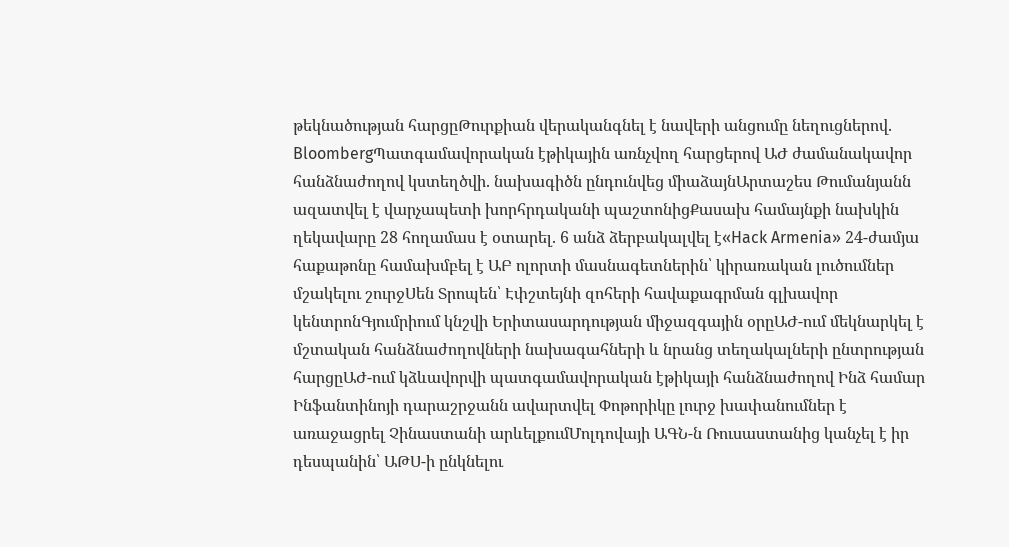թեկնածության հարցըԹուրքիան վերականգնել է նավերի անցումը նեղուցներով. BloombergՊատգամավորական էթիկային առնչվող հարցերով ԱԺ ժամանակավոր հանձնաժողով կստեղծվի. նախագիծն ընդունվեց միաձայնԱրտաշես Թումանյանն ազատվել է վարչապետի խորհրդականի պաշտոնիցՔասախ համայնքի նախկին ղեկավարը 28 հողամաս է օտարել. 6 անձ ձերբակալվել է«Hack Armenia» 24-ժամյա հաքաթոնը համախմբել է ԱԲ ոլորտի մասնագետներին՝ կիրառական լուծումներ մշակելու շուրջՍեն Տրոպեն՝ Էփշտեյնի զոհերի հավաքագրման գլխավոր կենտրոնԳյումրիում կնշվի Երիտասարդության միջազգային օրըԱԺ-ում մեկնարկել է մշտական հանձնաժողովների նախագահների և նրանց տեղակալների ընտրության հարցըԱԺ-ում կձևավորվի պատգամավորական էթիկայի հանձնաժողով Ինձ համար Ինֆանտինոյի դարաշրջանն ավարտվել Փոթորիկը լուրջ խափանումներ է առաջացրել Չինաստանի արևելքումՄոլդովայի ԱԳՆ-ն Ռուսաստանից կանչել է իր դեսպանին՝ ԱԹՍ-ի ընկնելու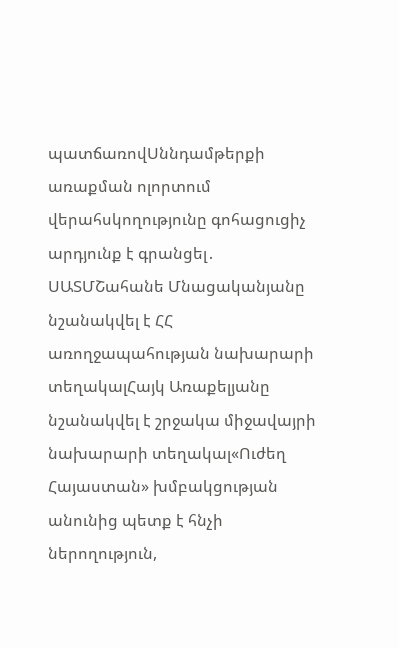պատճառովՍննդամթերքի առաքման ոլորտում վերահսկողությունը գոհացուցիչ արդյունք է գրանցել․ ՍԱՏՄՇահանե Մնացականյանը նշանակվել է ՀՀ առողջապահության նախարարի տեղակալՀայկ Առաքելյանը նշանակվել է շրջակա միջավայրի նախարարի տեղակալ«Ուժեղ Հայաստան» խմբակցության անունից պետք է հնչի ներողություն,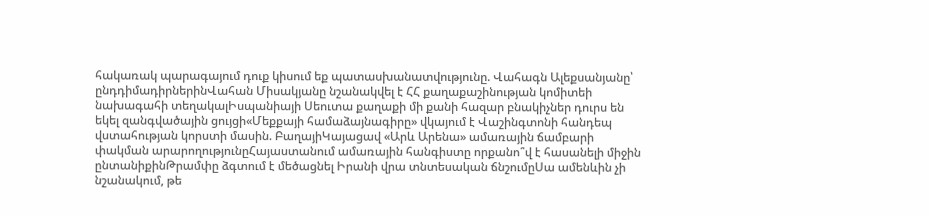հակառակ պարագայում դուք կիսում եք պատասխանատվությունը. Վահագն Ալեքսանյանը՝ ընդդիմադիրներինՎահան Միսակյանը նշանակվել է ՀՀ քաղաքաշինության կոմիտեի նախագահի տեղակալԻսպանիայի Սեուտա քաղաքի մի քանի հազար բնակիչներ դուրս են եկել զանգվածային ցույցի«Մեքքայի համաձայնագիրը» վկայում է Վաշինգտոնի հանդեպ վստահության կորստի մասին. ԲաղայիԿայացավ «Արև Արենա» ամառային ճամբարի փակման արարողությունըՀայաստանում ամառային հանգիստը որքանո՞վ է հասանելի միջին ընտանիքինԹրամփը ձգտում է մեծացնել Իրանի վրա տնտեսական ճնշումըՍա ամենևին չի նշանակում, թե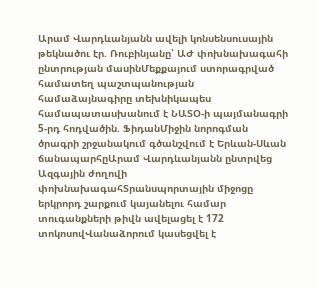Արամ Վարդևանյանն ավելի կոնսենսուսային թեկնածու էր. Ռուբինյանը՝ ԱԺ փոխնախագահի ընտրության մասինՄեքքայում ստորագրված համատեղ պաշտպանության համաձայնագիրը տեխնիկապես համապատասխանում է ՆԱՏՕ-ի պայմանագրի 5-րդ հոդվածին. ՖիդանՄիջին նորոգման ծրագրի շրջանակում գծանշվում է Երևան-Սևան ճանապարհըԱրամ Վարդևանյանն ընտրվեց Ազգային ժողովի փոխնախագահՏրանսպորտային միջոցը երկրորդ շարքում կայանելու համար տուգանքների թիվն ավելացել է 172 տոկոսովՎանաձորում կասեցվել է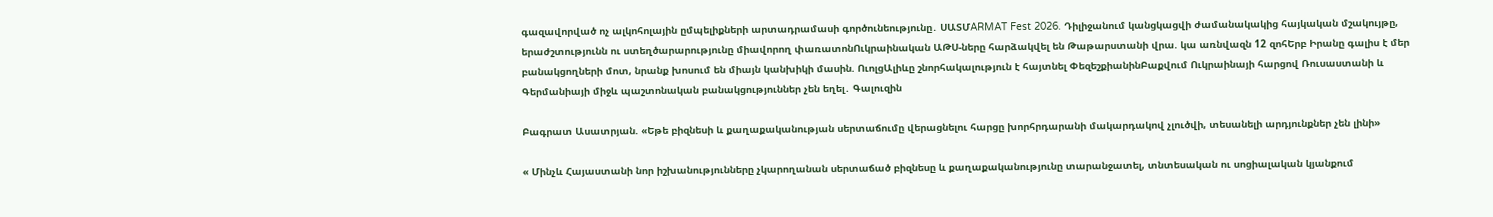գազավորված ոչ ալկոհոլային ըմպելիքների արտադրամասի գործունեությունը․ ՍԱՏՄARMAT Fest 2026. Դիլիջանում կանցկացվի ժամանակակից հայկական մշակույթը, երաժշտությունն ու ստեղծարարությունը միավորող փառատոնՈւկրաինական ԱԹՍ-ները հարձակվել են Թաթարստանի վրա. կա առնվազն 12 զոհԵրբ Իրանը գալիս է մեր բանակցողների մոտ, նրանք խոսում են միայն կանխիկի մասին. ՈւոլցԱլիևը շնորհակալություն է հայտնել ՓեզեշքիանինԲաքվում Ուկրաինայի հարցով Ռուսաստանի և Գերմանիայի միջև պաշտոնական բանակցություններ չեն եղել․ Գալուզին

Բագրատ Ասատրյան. «Եթե բիզնեսի և քաղաքականության սերտաճումը վերացնելու հարցը խորհրդարանի մակարդակով չլուծվի, տեսանելի արդյունքներ չեն լինի»

« Մինչև Հայաստանի նոր իշխանությունները չկարողանան սերտաճած բիզնեսը և քաղաքականությունը տարանջատել, տնտեսական ու սոցիալական կյանքում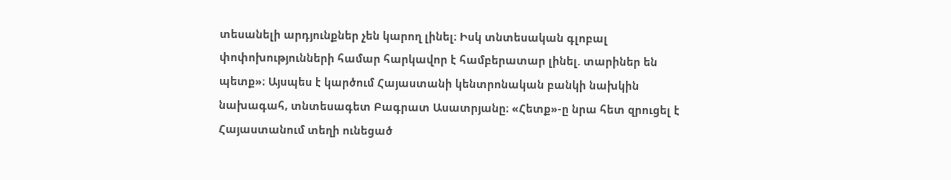տեսանելի արդյունքներ չեն կարող լինել։ Իսկ տնտեսական գլոբալ փոփոխությունների համար հարկավոր է համբերատար լինել. տարիներ են պետք»։ Այսպես է կարծում Հայաստանի կենտրոնական բանկի նախկին նախագահ, տնտեսագետ Բագրատ Ասատրյանը։ «Հետք»-ը նրա հետ զրուցել է Հայաստանում տեղի ունեցած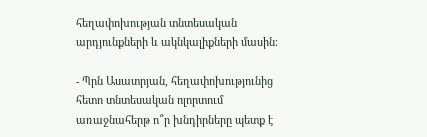հեղափոխության տնտեսական արդյունքների և ակնկալիքների մասին։

- Պրն Ասատրյան, հեղափոխությունից հետո տնտեսական ոլորտում առաջնահերթ ո՞ր խնդիրները պետք է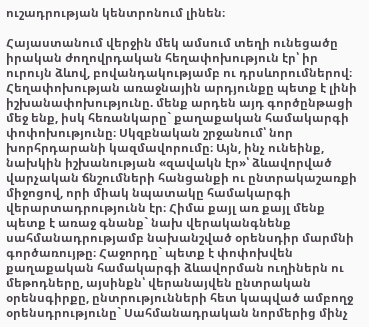ուշադրության կենտրոնում լինեն։

Հայաստանում վերջին մեկ ամսում տեղի ունեցածը իրական ժողովրդական հեղափոխություն էր՝ իր ուրույն ձևով, բովանդակությամբ ու դրսևորումներով։ Հեղափոխության առաջնային արդյունքը պետք է լինի իշխանափոխությունը. մենք արդեն այդ գործընթացի մեջ ենք, իսկ հեռանկարը` քաղաքական համակարգի փոփոխությունը։ Սկզբնական շրջանում՝ նոր խորհրդարանի կազմավորումը։ Այն, ինչ ունեինք, նախկին իշխանության «զավակն էր»՝ ձևավորված վարչական ճնշումների հանցանքի ու ընտրակաշառքի միջոցով, որի միակ նպատակը համակարգի վերարտադրությունն էր։ Հիմա քայլ առ քայլ մենք պետք է առաջ գնանք` նախ վերականգնենք սահմանադրությամբ նախանշված օրենսդիր մարմնի գործառույթը։ Հաջորդը` պետք է փոփոխվեն քաղաքական համակարգի ձևավորման ուղիներն ու մեթոդները, այսինքն՝ վերանայվեն ընտրական օրենսգիրքը, ընտրությունների հետ կապված ամբողջ օրենսդրությունը` Սահմանադրական նորմերից մինչ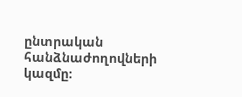ընտրական հանձնաժողովների կազմը։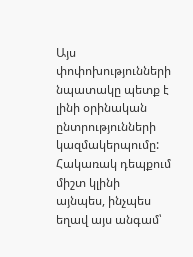Այս փոփոխությունների նպատակը պետք է լինի օրինական ընտրությունների կազմակերպումը: Հակառակ դեպքում միշտ կլինի այնպես, ինչպես եղավ այս անգամ՝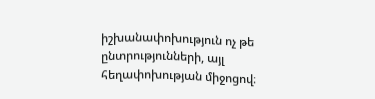իշխանափոխություն ոչ թե ընտրությունների, այլ հեղափոխության միջոցով։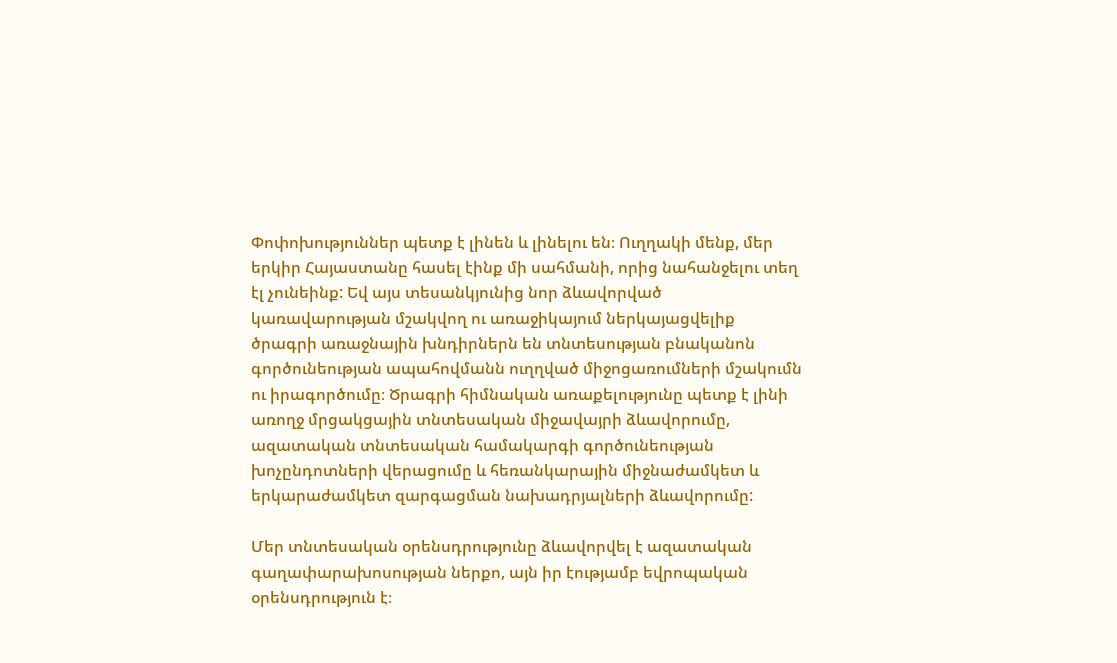Փոփոխություններ պետք է լինեն և լինելու են։ Ուղղակի մենք, մեր երկիր Հայաստանը հասել էինք մի սահմանի, որից նահանջելու տեղ էլ չունեինք: Եվ այս տեսանկյունից նոր ձևավորված կառավարության մշակվող ու առաջիկայում ներկայացվելիք ծրագրի առաջնային խնդիրներն են տնտեսության բնականոն գործունեության ապահովմանն ուղղված միջոցառումների մշակումն ու իրագործումը։ Ծրագրի հիմնական առաքելությունը պետք է լինի առողջ մրցակցային տնտեսական միջավայրի ձևավորումը, ազատական տնտեսական համակարգի գործունեության խոչընդոտների վերացումը և հեռանկարային միջնաժամկետ և երկարաժամկետ զարգացման նախադրյալների ձևավորումը:

Մեր տնտեսական օրենսդրությունը ձևավորվել է ազատական գաղափարախոսության ներքո, այն իր էությամբ եվրոպական օրենսդրություն է։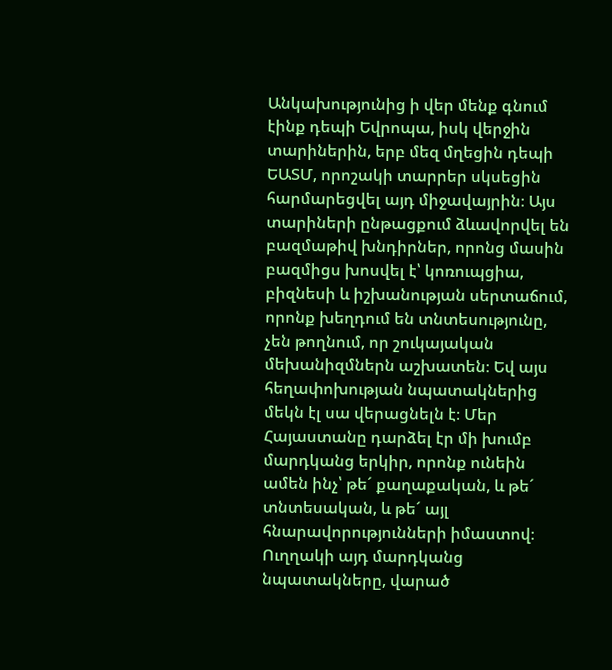Անկախությունից ի վեր մենք գնում էինք դեպի Եվրոպա, իսկ վերջին տարիներին, երբ մեզ մղեցին դեպի ԵԱՏՄ, որոշակի տարրեր սկսեցին հարմարեցվել այդ միջավայրին։ Այս տարիների ընթացքում ձևավորվել են բազմաթիվ խնդիրներ, որոնց մասին բազմիցս խոսվել է՝ կոռուպցիա, բիզնեսի և իշխանության սերտաճում, որոնք խեղդում են տնտեսությունը, չեն թողնում, որ շուկայական մեխանիզմներն աշխատեն։ Եվ այս հեղափոխության նպատակներից մեկն էլ սա վերացնելն է։ Մեր Հայաստանը դարձել էր մի խումբ մարդկանց երկիր, որոնք ունեին ամեն ինչ՝ թե´ քաղաքական, և թե´ տնտեսական, և թե´ այլ հնարավորությունների իմաստով։ Ուղղակի այդ մարդկանց նպատակները, վարած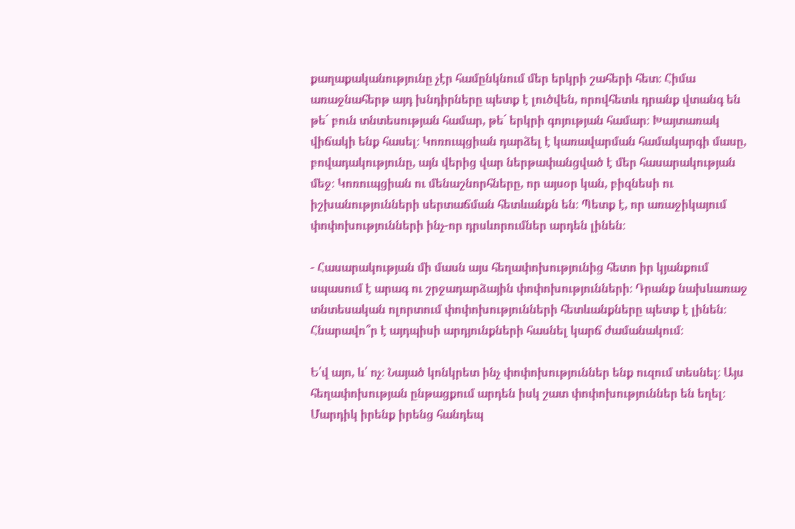քաղաքականությունը չէր համընկնում մեր երկրի շահերի հետ։ Հիմա առաջնահերթ այդ խնդիրները պետք է լուծվեն, որովհետև դրանք վտանգ են թե´ բուն տնտեսության համար, թե´ երկրի գոյության համար։ Խայտառակ վիճակի ենք հասել։ Կոռուպցիան դարձել է կառավարման համակարգի մասը, բովադակությունը, այն վերից վար ներթափանցված է մեր հասարակության մեջ։ Կոռուպցիան ու մենաշնորհները, որ այսօր կան, բիզնեսի ու իշխանությունների սերտաճման հետևանքն են։ Պետք է, որ առաջիկայում փոփոխությունների ինչ-որ դրսևորումներ արդեն լինեն։

- Հասարակության մի մասն այս հեղափոխությունից հետո իր կյանքում սպասում է արագ ու շրջադարձային փոփոխությունների։ Դրանք նախևառաջ տնտեսական ոլորտում փոփոխությունների հետևանքները պետք է լինեն։ Հնարավո՞ր է այդպիսի արդյունքների հասնել կարճ ժամանակում։

Ե՛վ այո, և՛ ոչ։ Նայած կոնկրետ ինչ փոփոխություններ ենք ուզում տեսնել։ Այս հեղափոխության ընթացքում արդեն իսկ շատ փոփոխություններ են եղել։ Մարդիկ իրենք իրենց հանդեպ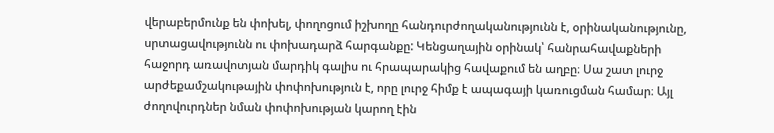վերաբերմունք են փոխել, փողոցում իշխողը հանդուրժողականությունն է, օրինականությունը, սրտացավությունն ու փոխադարձ հարգանքը: Կենցաղային օրինակ՝ հանրահավաքների հաջորդ առավոտյան մարդիկ գալիս ու հրապարակից հավաքում են աղբը։ Սա շատ լուրջ արժեքամշակութային փոփոխություն է, որը լուրջ հիմք է ապագայի կառուցման համար։ Այլ ժողովուրդներ նման փոփոխության կարող էին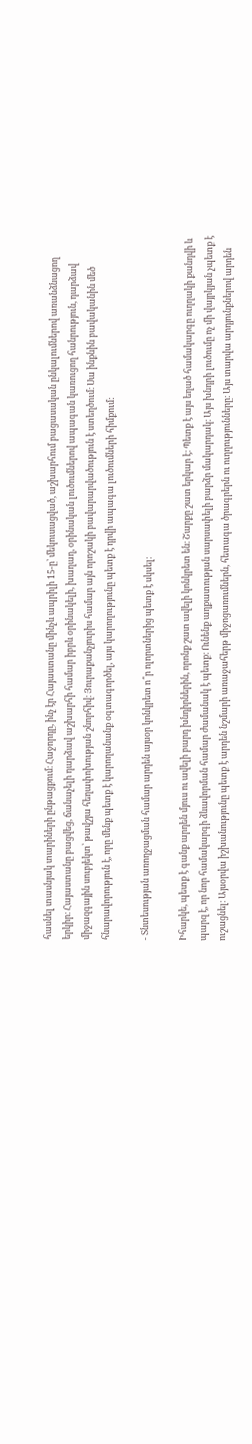հասնել տասնյակ տարիների ընթացքում։ Հաջորդը, ինչ էր Հայաստանը մինչև ապրիլի 15-ը՝ մեկուսացված, աշխարհում բացասական ընկալումներով առանձնացող երկիր։ Հայաստանը բացվեց, ճանաչելի դարձավ աշխարհի համար իբրև օրինակելի, խաղաղ, օրինական լուծումներով ապագան կառուցող հանրություն, դարձավ միջազգային սուբյեկտ՝ թավշյա հեղափոխության շնորհիվ։ Յուրաքանչյուրիս համար այն որոշակի բավարարվածություն է ստեղծում։ Սա ինքնին բավականին մեծ հնարավորություն է, որը մենք պետք է կարողանանք օգտագործել, այս կարողությունը պետք է դրվի ապագա լուծումների հիմքում:

- Տնտեսության առողջացման համար արդեն այսօր կոնկրետ ո՞ր ոլորտներից պետք է սկսել։

Իհարկե, պետք է գանք արդեն մյուս ու ավելի բարդ խնդիրներին, որոնք շատ ավելի կոնկրետ են։ Շարքը շատ երկար է։ Պետք է այս եղած համակարգը ուղղակի քանդվի և պարզ է, որ նոր համակարգի ձևավորման համար ժամանակ է պետք։ Ունենք աղքատության սարսափելի բարձր մակարդակ։ Այս խնդրի լուծումը ոչ մի վայրկյան չպետք է ուշացնել։ Այսօրվա իշխանությունը պետք է արդեն նշմարի առաջահերթ միջոցառումներն, հետագա ծրագրերն ու ուղղությունները։ Այս տարվա արդյունքներով արդեն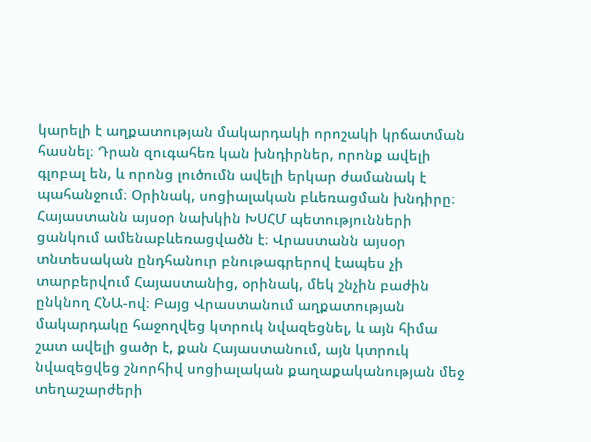կարելի է աղքատության մակարդակի որոշակի կրճատման հասնել։ Դրան զուգահեռ կան խնդիրներ, որոնք ավելի գլոբալ են, և որոնց լուծումն ավելի երկար ժամանակ է պահանջում։ Օրինակ, սոցիալական բևեռացման խնդիրը։ Հայաստանն այսօր նախկին ԽՍՀՄ պետությունների ցանկում ամենաբևեռացվածն է։ Վրաստանն այսօր տնտեսական ընդհանուր բնութագրերով էապես չի տարբերվում Հայաստանից, օրինակ, մեկ շնչին բաժին ընկնող ՀՆԱ-ով։ Բայց Վրաստանում աղքատության մակարդակը հաջողվեց կտրուկ նվազեցնել, և այն հիմա շատ ավելի ցածր է, քան Հայաստանում, այն կտրուկ նվազեցվեց շնորհիվ սոցիալական քաղաքականության մեջ տեղաշարժերի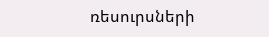ռեսուրսների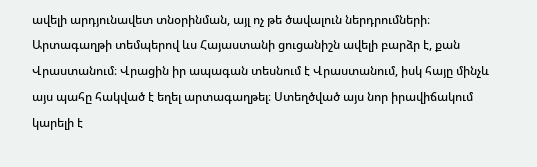ավելի արդյունավետ տնօրինման, այլ ոչ թե ծավալուն ներդրումների։ Արտագաղթի տեմպերով ևս Հայաստանի ցուցանիշն ավելի բարձր է, քան Վրաստանում։ Վրացին իր ապագան տեսնում է Վրաստանում, իսկ հայը մինչև այս պահը հակված է եղել արտագաղթել։ Ստեղծված այս նոր իրավիճակում կարելի է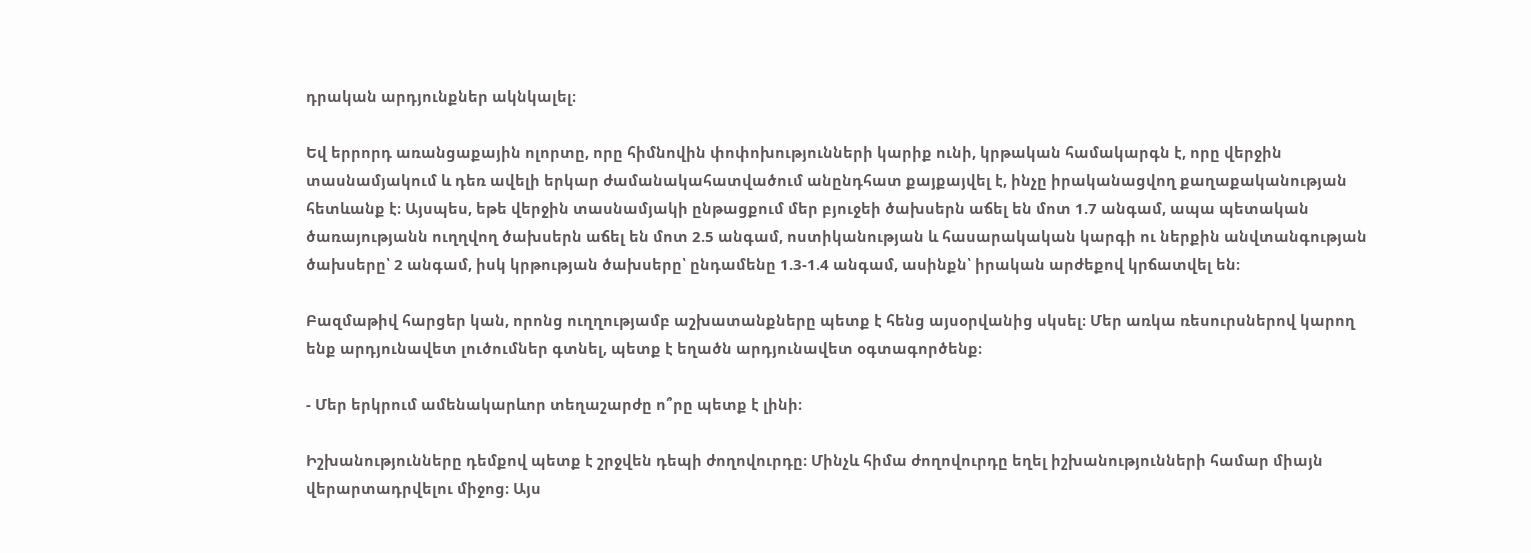դրական արդյունքներ ակնկալել։

Եվ երրորդ առանցաքային ոլորտը, որը հիմնովին փոփոխությունների կարիք ունի, կրթական համակարգն է, որը վերջին տասնամյակում և դեռ ավելի երկար ժամանակահատվածում անընդհատ քայքայվել է, ինչը իրականացվող քաղաքականության հետևանք է։ Այսպես, եթե վերջին տասնամյակի ընթացքում մեր բյուջեի ծախսերն աճել են մոտ 1.7 անգամ, ապա պետական ծառայությանն ուղղվող ծախսերն աճել են մոտ 2.5 անգամ, ոստիկանության և հասարակական կարգի ու ներքին անվտանգության ծախսերը՝ 2 անգամ, իսկ կրթության ծախսերը՝ ընդամենը 1.3-1.4 անգամ, ասինքն՝ իրական արժեքով կրճատվել են։

Բազմաթիվ հարցեր կան, որոնց ուղղությամբ աշխատանքները պետք է հենց այսօրվանից սկսել։ Մեր առկա ռեսուրսներով կարող ենք արդյունավետ լուծումներ գտնել, պետք է եղածն արդյունավետ օգտագործենք։

- Մեր երկրում ամենակարևոր տեղաշարժը ո՞րը պետք է լինի։

Իշխանությունները դեմքով պետք է շրջվեն դեպի ժողովուրդը։ Մինչև հիմա ժողովուրդը եղել իշխանությունների համար միայն վերարտադրվելու միջոց։ Այս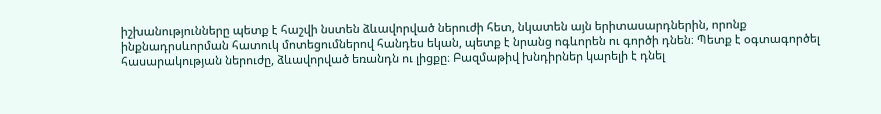իշխանությունները պետք է հաշվի նստեն ձևավորված ներուժի հետ, նկատեն այն երիտասարդներին, որոնք ինքնադրսևորման հատուկ մոտեցումներով հանդես եկան, պետք է նրանց ոգևորեն ու գործի դնեն։ Պետք է օգտագործել հասարակության ներուժը, ձևավորված եռանդն ու լիցքը։ Բազմաթիվ խնդիրներ կարելի է դնել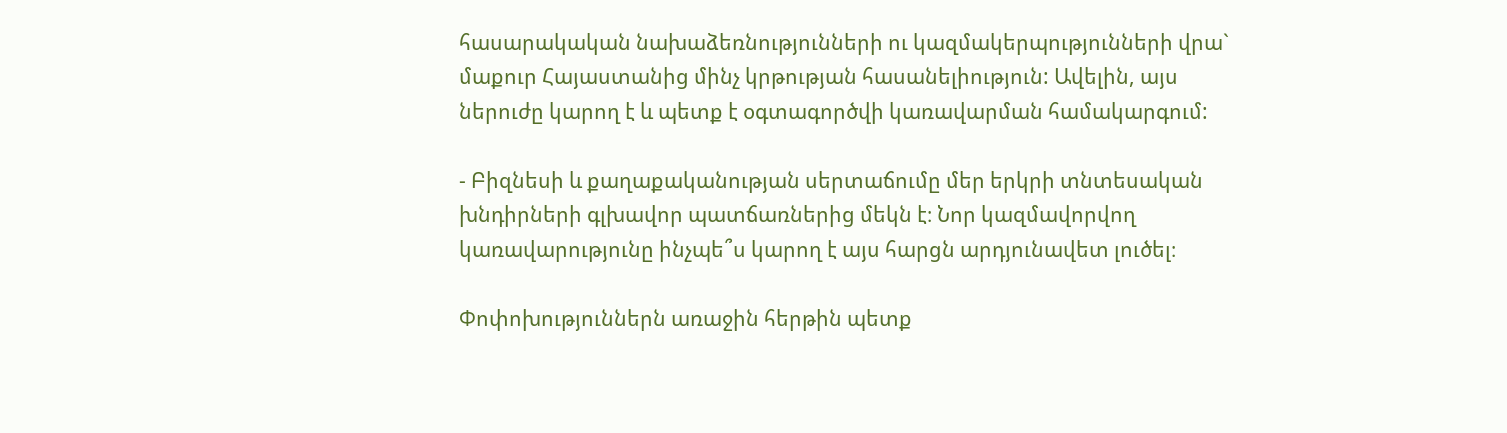հասարակական նախաձեռնությունների ու կազմակերպությունների վրա` մաքուր Հայաստանից մինչ կրթության հասանելիություն: Ավելին, այս ներուժը կարող է և պետք է օգտագործվի կառավարման համակարգում:

- Բիզնեսի և քաղաքականության սերտաճումը մեր երկրի տնտեսական խնդիրների գլխավոր պատճառներից մեկն է։ Նոր կազմավորվող կառավարությունը ինչպե՞ս կարող է այս հարցն արդյունավետ լուծել։

Փոփոխություններն առաջին հերթին պետք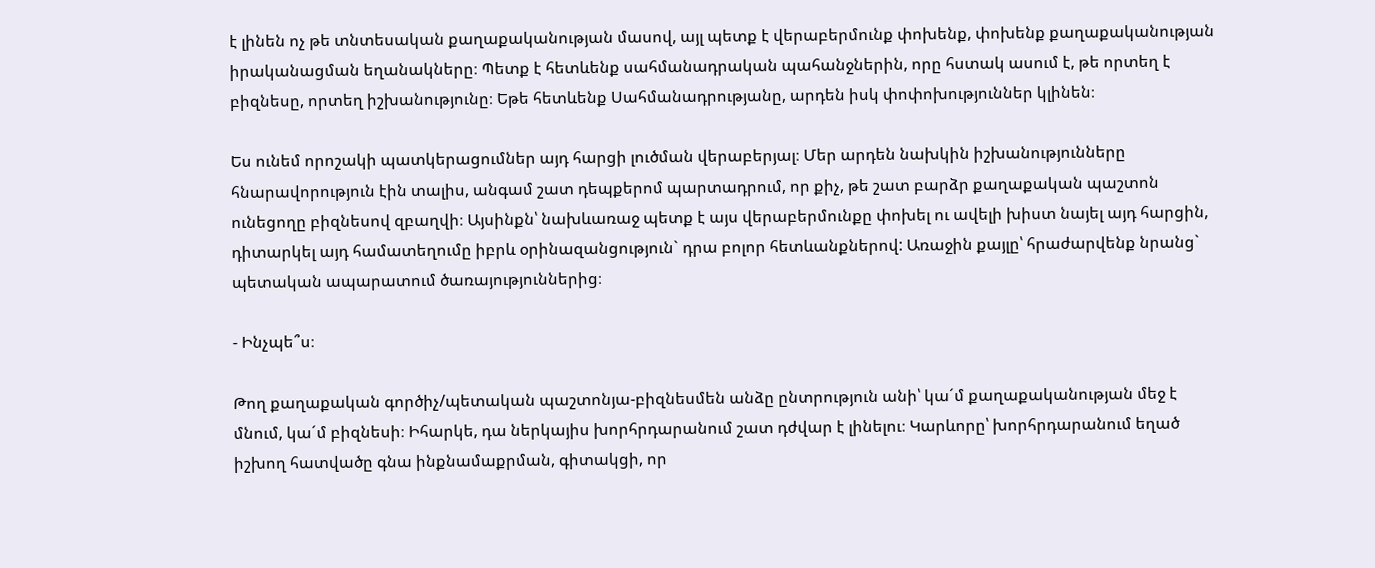է լինեն ոչ թե տնտեսական քաղաքականության մասով, այլ պետք է վերաբերմունք փոխենք, փոխենք քաղաքականության իրականացման եղանակները։ Պետք է հետևենք սահմանադրական պահանջներին, որը հստակ ասում է, թե որտեղ է բիզնեսը, որտեղ իշխանությունը։ Եթե հետևենք Սահմանադրությանը, արդեն իսկ փոփոխություններ կլինեն։

Ես ունեմ որոշակի պատկերացումներ այդ հարցի լուծման վերաբերյալ։ Մեր արդեն նախկին իշխանությունները հնարավորություն էին տալիս, անգամ շատ դեպքերոմ պարտադրում, որ քիչ, թե շատ բարձր քաղաքական պաշտոն ունեցողը բիզնեսով զբաղվի։ Այսինքն՝ նախևառաջ պետք է այս վերաբերմունքը փոխել ու ավելի խիստ նայել այդ հարցին, դիտարկել այդ համատեղումը իբրև օրինազանցություն` դրա բոլոր հետևանքներով: Առաջին քայլը՝ հրաժարվենք նրանց` պետական ապարատում ծառայություններից։

- Ինչպե՞ս։

Թող քաղաքական գործիչ/պետական պաշտոնյա-բիզնեսմեն անձը ընտրություն անի՝ կա´մ քաղաքականության մեջ է մնում, կա´մ բիզնեսի։ Իհարկե, դա ներկայիս խորհրդարանում շատ դժվար է լինելու։ Կարևորը՝ խորհրդարանում եղած իշխող հատվածը գնա ինքնամաքրման, գիտակցի, որ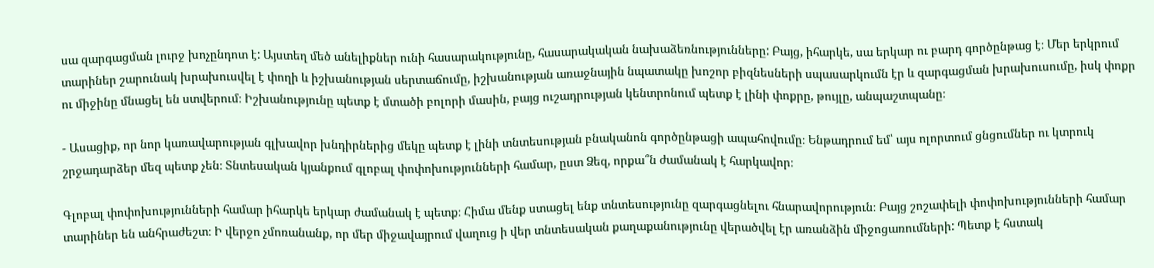սա զարգացման լուրջ խոչընդոտ է: Այստեղ մեծ անելիքներ ունի հասարակությունը, հասարակական նախաձեռնությունները: Բայց, իհարկե, սա երկար ու բարդ գործընթաց է։ Մեր երկրում տարիներ շարունակ խրախուսվել է փողի և իշխանության սերտաճումը, իշխանության առաջնային նպատակը խոշոր բիզնեսների սպասարկումն էր և զարգացման խրախուսումը, իսկ փոքր ու միջինը մնացել են ստվերում։ Իշխանությունը պետք է մտածի բոլորի մասին, բայց ուշադրության կենտրոնում պետք է լինի փոքրը, թույլը, անպաշտպանը։

- Ասացիք, որ նոր կառավարության գլխավոր խնդիրներից մեկը պետք է լինի տնտեսության բնականոն գործընթացի ապահովումը։ Ենթադրում եմ՝ այս ոլորտում ցնցումներ ու կտրուկ շրջադարձեր մեզ պետք չեն։ Տնտեսական կյանքում գլոբալ փոփոխությունների համար, ըստ Ձեզ, որքա՞ն ժամանակ է հարկավոր։

Գլոբալ փոփոխությունների համար իհարկե երկար ժամանակ է պետք։ Հիմա մենք ստացել ենք տնտեսությունը զարգացնելու հնարավորություն։ Բայց շոշափելի փոփոխությունների համար տարիներ են անհրաժեշտ։ Ի վերջո չմոռանանք, որ մեր միջավայրում վաղուց ի վեր տնտեսական քաղաքանությունը վերածվել էր առանձին միջոցառումների: Պետք է հստակ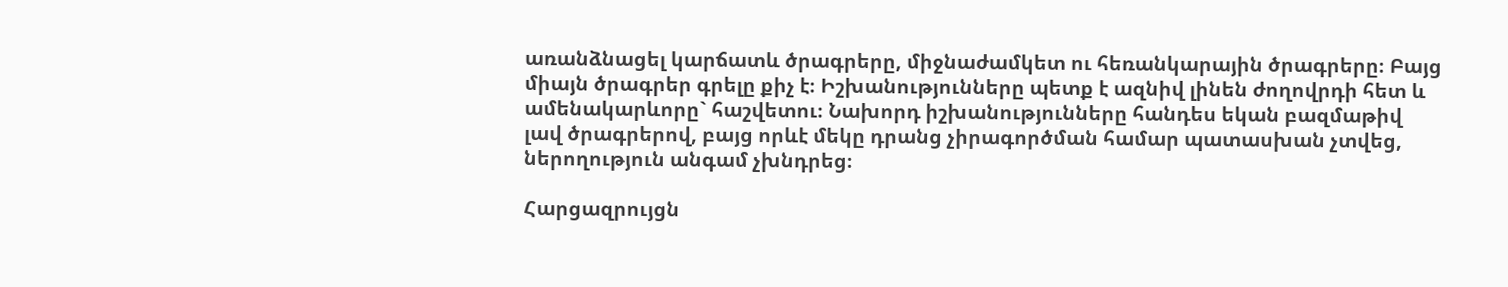առանձնացել կարճատև ծրագրերը, միջնաժամկետ ու հեռանկարային ծրագրերը։ Բայց միայն ծրագրեր գրելը քիչ է։ Իշխանությունները պետք է ազնիվ լինեն ժողովրդի հետ և ամենակարևորը` հաշվետու։ Նախորդ իշխանությունները հանդես եկան բազմաթիվ լավ ծրագրերով, բայց որևէ մեկը դրանց չիրագործման համար պատասխան չտվեց, ներողություն անգամ չխնդրեց։

Հարցազրույցն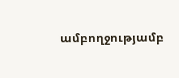ամբողջությամբ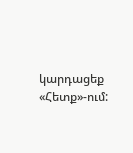կարդացեք «Հետք»-ում: